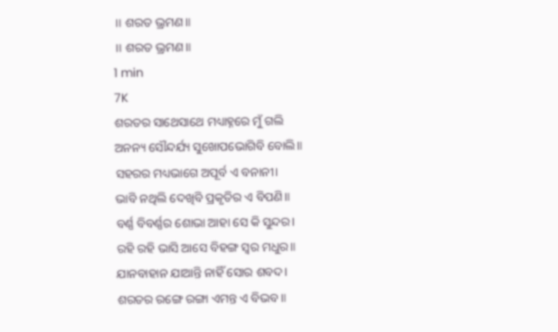॥ ଶରତ ଭ୍ରମଣ॥
॥ ଶରତ ଭ୍ରମଣ॥
1 min
7K
ଶରତର ସାଥେସାଥେ ମଧ୍ୟାହ୍ନରେ ମୁଁ ଗଲି
ଅନନ୍ୟ ସୌନ୍ଦର୍ଯ୍ୟ ସୁଖୋପଭୋଗିବି ବୋଲି॥
ସହରର ମଧ୍ୟଭାଗେ ଅପୂର୍ବ ଏ ବନାନୀ।
ଭାବି ନଥିଲି ଦେଖିବି ପ୍ରକୃତିର ଏ ବିପଣି॥
ବର୍ଣ୍ଣ ବିବର୍ଣ୍ଣର ଶୋଭା ଆହା ସେ କି ସୁନ୍ଦର।
ରହି ରହି ଭାସି ଆସେ ବିହଙ୍ଗ ସ୍ୱର ମଧୁର॥
ଯାନବାହାନ ଯାଆନ୍ତି ନାହିଁ ସୋର ଶବଦ।
ଶରତର ରଙ୍ଗେ ରଙ୍ଗା ଏମନ୍ତ ଏ ବିଭବ॥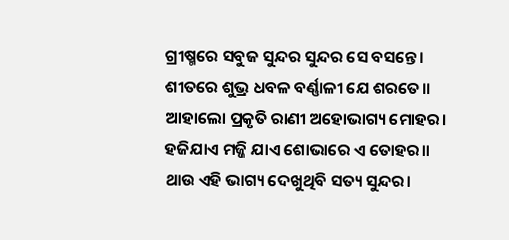ଗ୍ରୀଷ୍ମରେ ସବୁଜ ସୁନ୍ଦର ସୁନ୍ଦର ସେ ବସନ୍ତେ।
ଶୀତରେ ଶୁଭ୍ର ଧବଳ ବର୍ଣ୍ଣାଳୀ ଯେ ଶରତେ॥
ଆହାଲୋ ପ୍ରକୃତି ରାଣୀ ଅହୋଭାଗ୍ୟ ମୋହର।
ହଜିଯାଏ ମଜ୍ଜି ଯାଏ ଶୋଭାରେ ଏ ତୋହର॥
ଥାଉ ଏହି ଭାଗ୍ୟ ଦେଖୁଥିବି ସତ୍ୟ ସୁନ୍ଦର।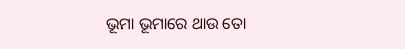ଭୂମା ଭୂମାରେ ଥାଉ ତୋ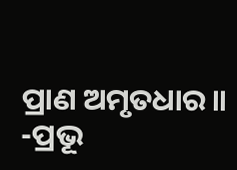ପ୍ରାଣ ଅମୃତଧାର॥
-ପ୍ରଭୂ